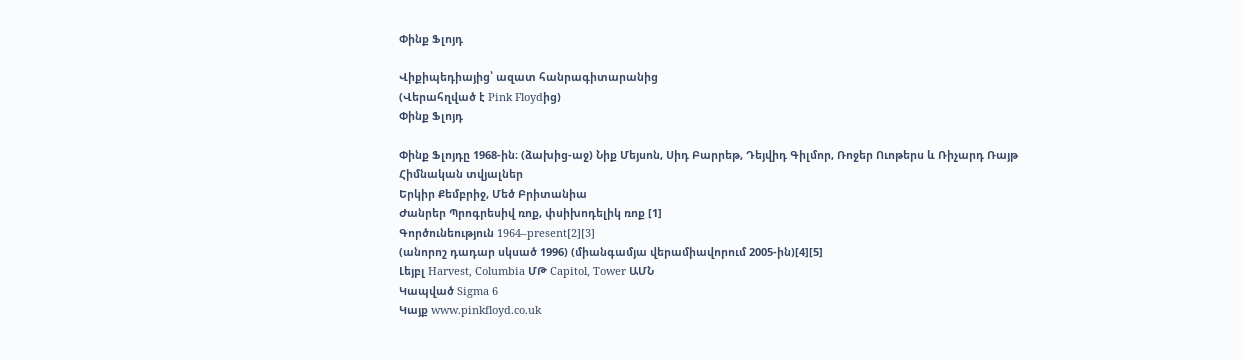Փինք Ֆլոյդ

Վիքիպեդիայից՝ ազատ հանրագիտարանից
(Վերահղված է Pink Floydից)
Փինք Ֆլոյդ

Փինք Ֆլոյդը 1968-ին։ (ձախից-աջ) Նիք Մեյսոն, Սիդ Բարրեթ, Դեյվիդ Գիլմոր, Ռոջեր Ուոթերս և Ռիչարդ Ռայթ
Հիմնական տվյալներ
Երկիր Քեմբրիջ, Մեծ Բրիտանիա
Ժանրեր Պրոգրեսիվ ռոք, փսիխոդելիկ ռոք [1]
Գործունեություն 1964–present[2][3]
(անորոշ դադար սկսած 1996) (միանգամյա վերամիավորում 2005-ին)[4][5]
Լեյբլ Harvest, Columbia ՄԹ Capitol, Tower ԱՄՆ
Կապված Sigma 6
Կայք www.pinkfloyd.co.uk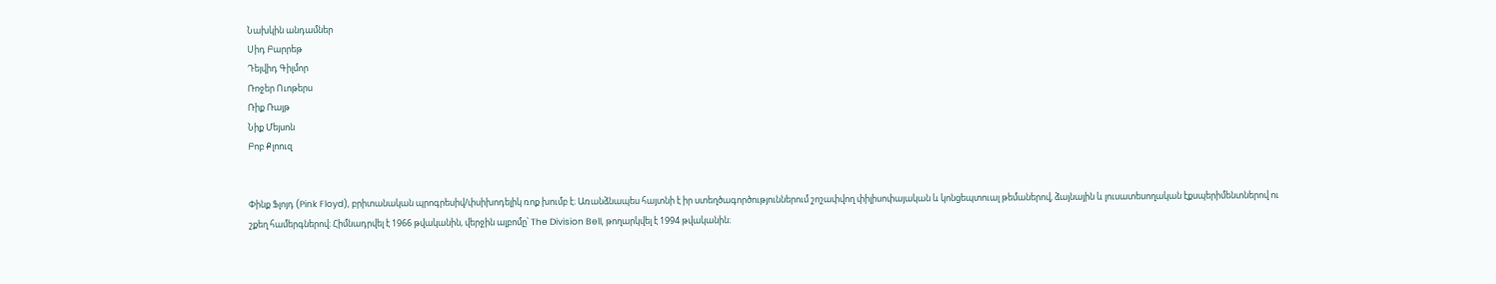Նախկին անդամներ
Սիդ Բարրեթ
Դեյվիդ Գիլմոր
Ռոջեր Ուոթերս
Ռիք Ռայթ
Նիք Մեյսոն
Բոբ Քլոուզ


Փինք Ֆլոյդ (Pink Floyd), բրիտանական պրոգրեսիվ/փսիխոդելիկ ռոք խումբ է։ Առանձնապես հայտնի է իր ստեղծագործություններում շոշափվող փիլիսոփայական և կոնցեպտուալ թեմաներով, ձայնային և լուսատեսողական էքսպերիմենտներով ու շքեղ համերգներով։ Հիմնադրվել է 1966 թվականին, վերջին ալբոմը՝ The Division Bell, թողարկվել է 1994 թվականին։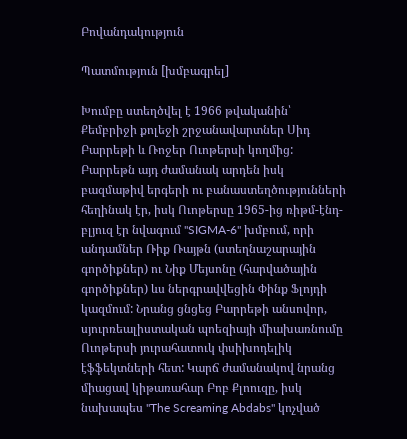Բովանդակություն

Պատմություն [խմբագրել]

Խումբը ստեղծվել է 1966 թվականին՝ Քեմբրիջի քոլեջի շրջանավարտներ Սիդ Բարրեթի և Ռոջեր Ուոթերսի կողմից: Բարրեթն այդ ժամանակ արդեն իսկ բազմաթիվ երգերի ու բանաստեղծությունների հեղինակ էր, իսկ Ուոթերսը 1965-ից ռիթմ-էնդ-բլյուզ էր նվագում "SIGMA-6" խմբում, որի անդամներ Ռիք Ռայթն (ստեղնաշարային գործիքներ) ու Նիք Մեյսոնը (հարվածային գործիքներ) ևս ներգրավվեցին Փինք Ֆլոյդի կազմում: Նրանց ցնցեց Բարրեթի անսովոր, սյուրռեալիստական պոեզիայի միախառնումը Ուոթերսի յուրահատուկ փսիխոդելիկ էֆֆեկտների հետ: Կարճ ժամանակով նրանց միացավ կիթառահար Բոբ Քլոուզը, իսկ նախապես "The Screaming Abdabs" կոչված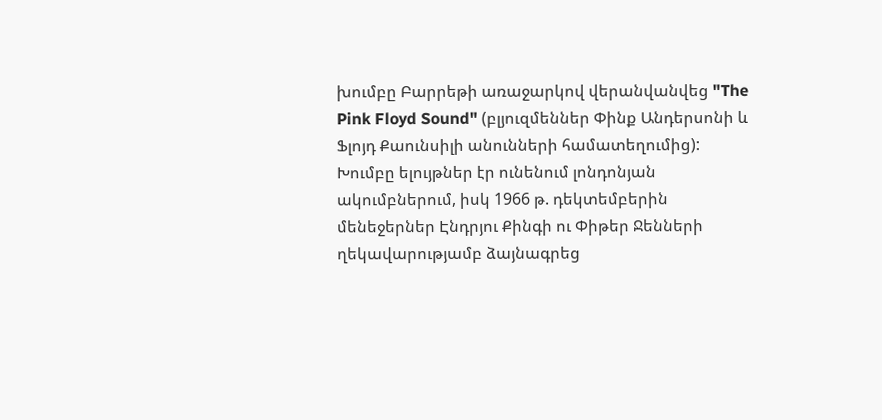խումբը Բարրեթի առաջարկով վերանվանվեց "The Pink Floyd Sound" (բլյուզմեններ Փինք Անդերսոնի և Ֆլոյդ Քաունսիլի անունների համատեղումից): Խումբը ելույթներ էր ունենում լոնդոնյան ակումբներում, իսկ 1966 թ. դեկտեմբերին մենեջերներ Էնդրյու Քինգի ու Փիթեր Ջենների ղեկավարությամբ ձայնագրեց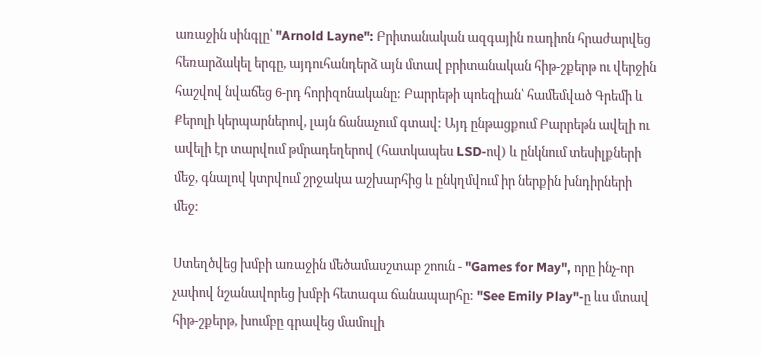առաջին սինգլը՝ "Arnold Layne": Բրիտանական ազգային ռադիոն հրաժարվեց հեռարձակել երգը, այդուհանդերձ այն մտավ բրիտանական հիթ-շքերթ ու վերջին հաշվով նվաճեց 6-րդ հորիզոնականը: Բարրեթի պոեզիան՝ համեմված Գրեմի և Քերոլի կերպարներով, լայն ճանաչում գտավ: Այդ ընթացքում Բարրեթն ավելի ու ավելի էր տարվում թմրադեղերով (հատկապես LSD-ով) և ընկնում տեսիլքների մեջ, գնալով կտրվում շրջակա աշխարհից և ընկղմվում իր ներքին խնդիրների մեջ:

Ստեղծվեց խմբի առաջին մեծամասշտաբ շոուն - "Games for May", որը ինչ-որ չափով նշանավորեց խմբի հետագա ճանապարհը: "See Emily Play"-ը ևս մտավ հիթ-շքերթ, խումբը գրավեց մամուլի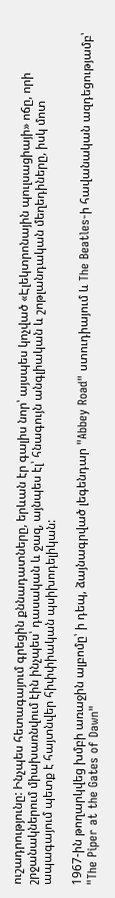ուշադրությունը: Ինչպես հետագայում գրեցին քննադատները, երևան էր գալիս նոր՝ այսպես կոչված «Էլեկտրոնային պուլսացիայի» ոճը, որի շրջանակներում միախառնվում էին ինչպես՝ դասական և ջազ, այնպես էլ՝ հնագույն անգլիական և շոթլանդական մեղեդիները, իսկ մոտ ապագայում պետք է հայտնվեր հիփփիական պսիխոդելիկան:

1967-ին թողարկվեց խմբի առաջին ալբոմը՝ ի դեպ, ձայնագրված լեգենդար "Abbey Road" ստուդիայում և The Beatles-ի հավանական ազդեցությամբ՝ "The Piper at the Gates of Dawn"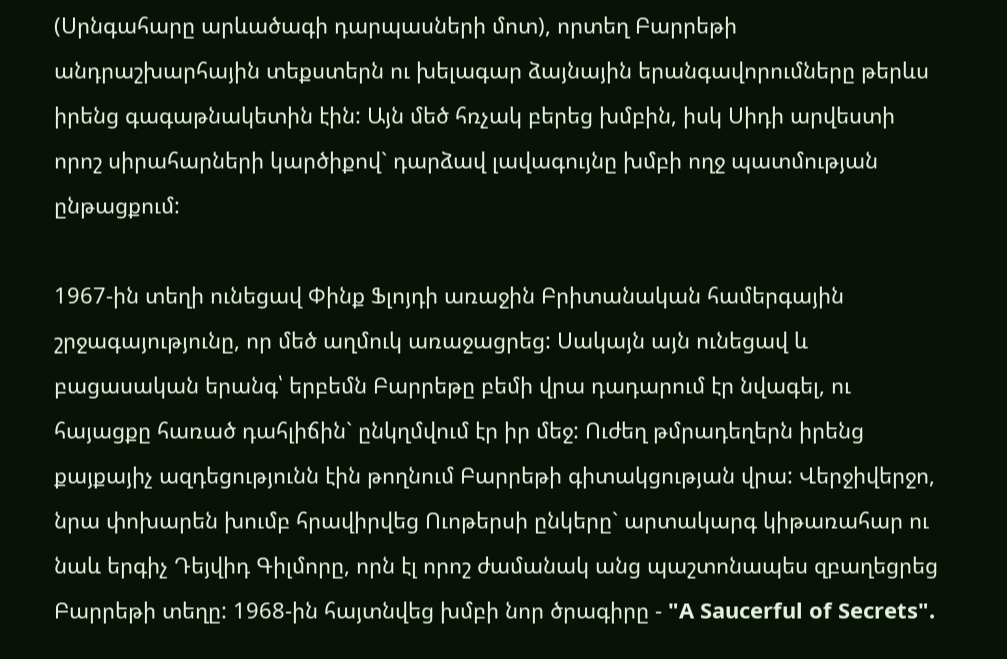(Սրնգահարը արևածագի դարպասների մոտ), որտեղ Բարրեթի անդրաշխարհային տեքստերն ու խելագար ձայնային երանգավորումները թերևս իրենց գագաթնակետին էին: Այն մեծ հռչակ բերեց խմբին, իսկ Սիդի արվեստի որոշ սիրահարների կարծիքով` դարձավ լավագույնը խմբի ողջ պատմության ընթացքում:

1967-ին տեղի ունեցավ Փինք Ֆլոյդի առաջին Բրիտանական համերգային շրջագայությունը, որ մեծ աղմուկ առաջացրեց: Սակայն այն ունեցավ և բացասական երանգ՝ երբեմն Բարրեթը բեմի վրա դադարում էր նվագել, ու հայացքը հառած դահլիճին` ընկղմվում էր իր մեջ: Ուժեղ թմրադեղերն իրենց քայքայիչ ազդեցությունն էին թողնում Բարրեթի գիտակցության վրա: Վերջիվերջո, նրա փոխարեն խումբ հրավիրվեց Ուոթերսի ընկերը` արտակարգ կիթառահար ու նաև երգիչ Դեյվիդ Գիլմորը, որն էլ որոշ ժամանակ անց պաշտոնապես զբաղեցրեց Բարրեթի տեղը: 1968-ին հայտնվեց խմբի նոր ծրագիրը - "A Saucerful of Secrets".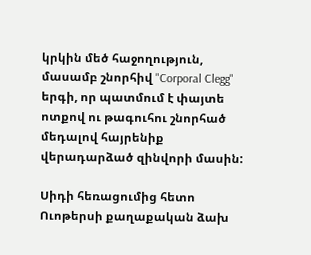կրկին մեծ հաջողություն, մասամբ շնորհիվ "Corporal Clegg" երգի, որ պատմում է փայտե ոտքով ու թագուհու շնորհած մեդալով հայրենիք վերադարձած զինվորի մասին:

Սիդի հեռացումից հետո Ուոթերսի քաղաքական ձախ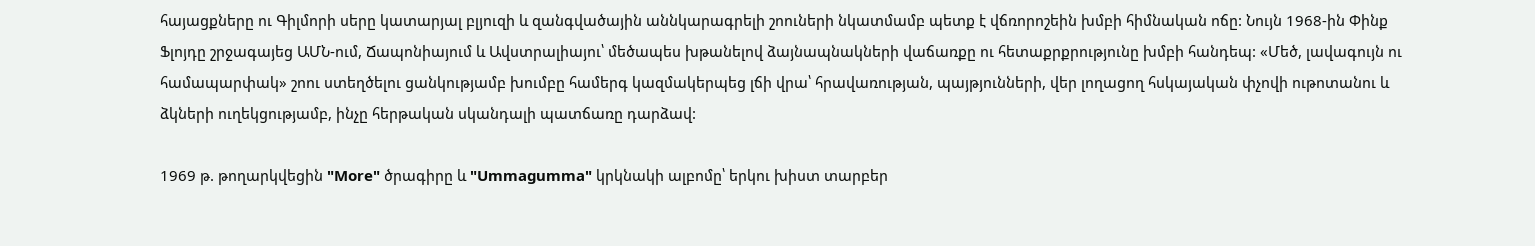հայացքները ու Գիլմորի սերը կատարյալ բլյուզի և զանգվածային աննկարագրելի շոուների նկատմամբ պետք է վճռորոշեին խմբի հիմնական ոճը: Նույն 1968-ին Փինք Ֆլոյդը շրջագայեց ԱՄՆ-ում, Ճապոնիայում և Ավստրալիայու՝ մեծապես խթանելով ձայնապնակների վաճառքը ու հետաքրքրությունը խմբի հանդեպ: «Մեծ, լավագույն ու համապարփակ» շոու ստեղծելու ցանկությամբ խումբը համերգ կազմակերպեց լճի վրա՝ հրավառության, պայթյունների, վեր լողացող հսկայական փչովի ութոտանու և ձկների ուղեկցությամբ, ինչը հերթական սկանդալի պատճառը դարձավ:

1969 թ. թողարկվեցին "More" ծրագիրը և "Ummagumma" կրկնակի ալբոմը՝ երկու խիստ տարբեր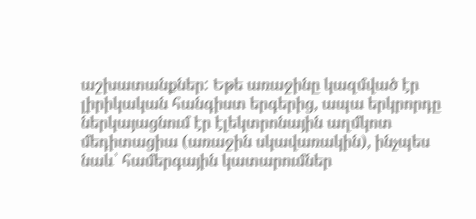աշխատանքներ: Եթե առաջինը կազմված էր լիրիկական հանգիստ երգերից, ապա երկրորդը ներկայացնում էր էլեկտրոնային աղմկոտ մեդիտացիա (առաջին սկավառակին), ինչպես նաև՝ համերգային կատարումներ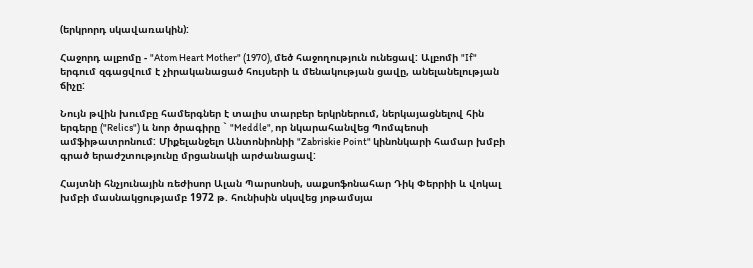(երկրորդ սկավառակին):

Հաջորդ ալբոմը - "Atom Heart Mother" (1970), մեծ հաջողություն ունեցավ: Ալբոմի "If" երգում զգացվում է չիրականացած հույսերի և մենակության ցավը, անելանելության ճիչը:

Նույն թվին խումբը համերգներ է տալիս տարբեր երկրներում, ներկայացնելով հին երգերը ("Relics") և նոր ծրագիրը ` "Meddle", որ նկարահանվեց Պոմպեոսի ամֆիթատրոնում: Միքելանջելո Անտոնիոնիի "Zabriskie Point" կինոնկարի համար խմբի գրած երաժշտությունը մրցանակի արժանացավ:

Հայտնի հնչյունային ռեժիսոր Ալան Պարսոնսի, սաքսոֆոնահար Դիկ Փերրիի և վոկալ խմբի մասնակցությամբ 1972 թ. հունիսին սկսվեց յոթամսյա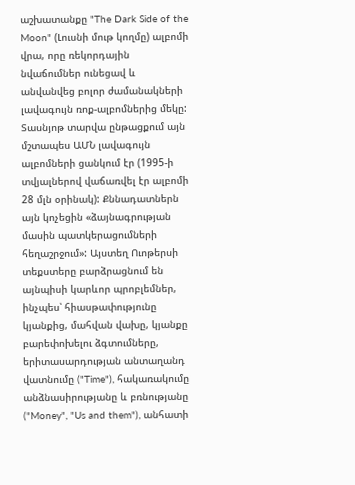աշխատանքը "The Dark Side of the Moon" (Լուսնի մութ կողմը) ալբոմի վրա, որը ռեկորդային նվաճումներ ունեցավ և անվանվեց բոլոր ժամանակների լավագույն ռոք-ալբոմներից մեկը: Տասնյոթ տարվա ընթացքում այն մշտապես ԱՄՆ լավագույն ալբոմների ցանկում էր (1995-ի տվյալներով վաճառվել էր ալբոմի 28 մլն օրինակ): Քննադատներն այն կոչեցին «ձայնագրության մասին պատկերացումների հեղաշրջում»: Այստեղ Ուոթերսի տեքստերը բարձրացնում են այնպիսի կարևոր պրոբլեմներ, ինչպես՝ հիասթափությունը կյանքից, մահվան վախը, կյանքը բարեփոխելու ձգտումները, երիտասարդության անտաղանդ վատնումը ("Time"), հակառակումը անձնասիրությանը և բռնությանը ("Money", "Us and them"), անհատի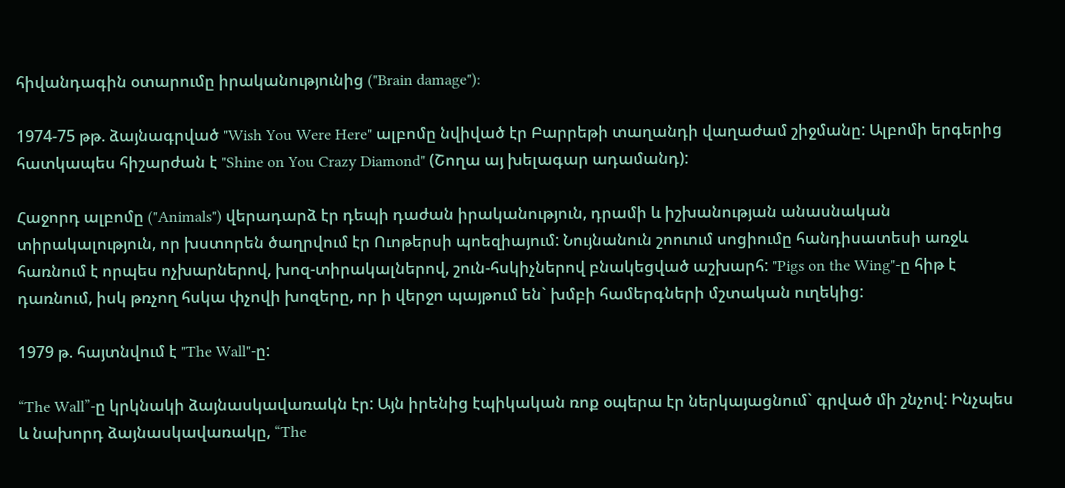հիվանդագին օտարումը իրականությունից ("Brain damage"):

1974-75 թթ. ձայնագրված "Wish You Were Here" ալբոմը նվիված էր Բարրեթի տաղանդի վաղաժամ շիջմանը: Ալբոմի երգերից հատկապես հիշարժան է "Shine on You Crazy Diamond" (Շողա այ խելագար ադամանդ):

Հաջորդ ալբոմը ("Animals") վերադարձ էր դեպի դաժան իրականություն, դրամի և իշխանության անասնական տիրակալություն, որ խստորեն ծաղրվում էր Ուոթերսի պոեզիայում: Նույնանուն շոուում սոցիումը հանդիսատեսի առջև հառնում է որպես ոչխարներով, խոզ-տիրակալներով, շուն-հսկիչներով բնակեցված աշխարհ: "Pigs on the Wing"-ը հիթ է դառնում, իսկ թռչող հսկա փչովի խոզերը, որ ի վերջո պայթում են` խմբի համերգների մշտական ուղեկից:

1979 թ. հայտնվում է "The Wall"-ը:

“The Wall”-ը կրկնակի ձայնասկավառակն էր: Այն իրենից էպիկական ռոք օպերա էր ներկայացնում` գրված մի շնչով: Ինչպես և նախորդ ձայնասկավառակը, “The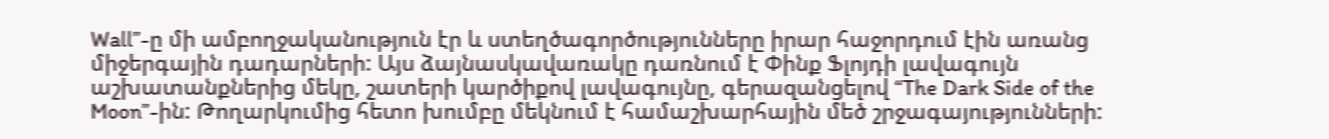Wall”-ը մի ամբողջականություն էր և ստեղծագործությունները իրար հաջորդում էին առանց միջերգային դադարների: Այս ձայնասկավառակը դառնում է Փինք Ֆլոյդի լավագույն աշխատանքներից մեկը, շատերի կարծիքով լավագույնը, գերազանցելով “The Dark Side of the Moon”-ին: Թողարկումից հետո խումբը մեկնում է համաշխարհային մեծ շրջագայությունների: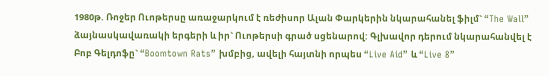1980թ. Ռոջեր Ուոթերսը առաջարկում է ռեժիսոր Ալան Փարկերին նկարահանել ֆիլմ` “The Wall” ձայնասկավառակի երգերի և իր` Ուոթերսի գրած սցենարով: Գլխավոր դերում նկարահանվել է Բոբ Գելդոֆը` “Boomtown Rats” խմբից, ավելի հայտնի որպես “Live Aid” և “Live 8”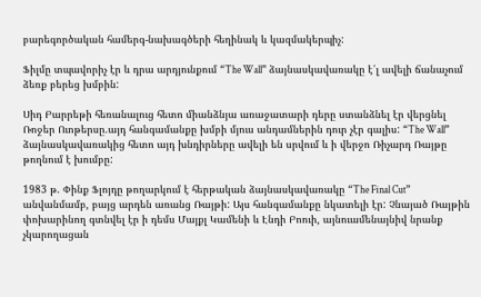բարեգործական համերգ-նախագծերի հեղինակ և կազմակերպիչ:

Ֆիլմը տպավորիչ էր և դրա արդյունքում “The Wall” ձայնասկավառակը է՛լ ավելի ճանաչում ձեռք բերեց խմբին:

Սիդ Բարրեթի հեռանալուց հետո միանձնյա առաջատարի դերը ստանձնել էր վերցնել Ռոջեր Ուոթերսը.այդ հանգամանքը խմբի մյուս անդամներին դուր չէր գալիս: “The Wall” ձայնասկավառակից հետո այդ խնդիրները ավելի են սրվում և ի վերջո Ռիչարդ Ռայթը թողնում է խումբը:

1983 թ. Փինք Ֆլոյդը թողարկում է հերթական ձայնասկավառակը “The Final Cut” անվանմամբ, բայց արդեն առանց Ռայթի: Այս հանգամանքը նկատելի էր: Չնայած Ռայթին փոխարինող գտնվել էր ի դեմս Մայքլ Կամենի և Էնդի Բոուի, այնուամենայնիվ նրանք չկարողացան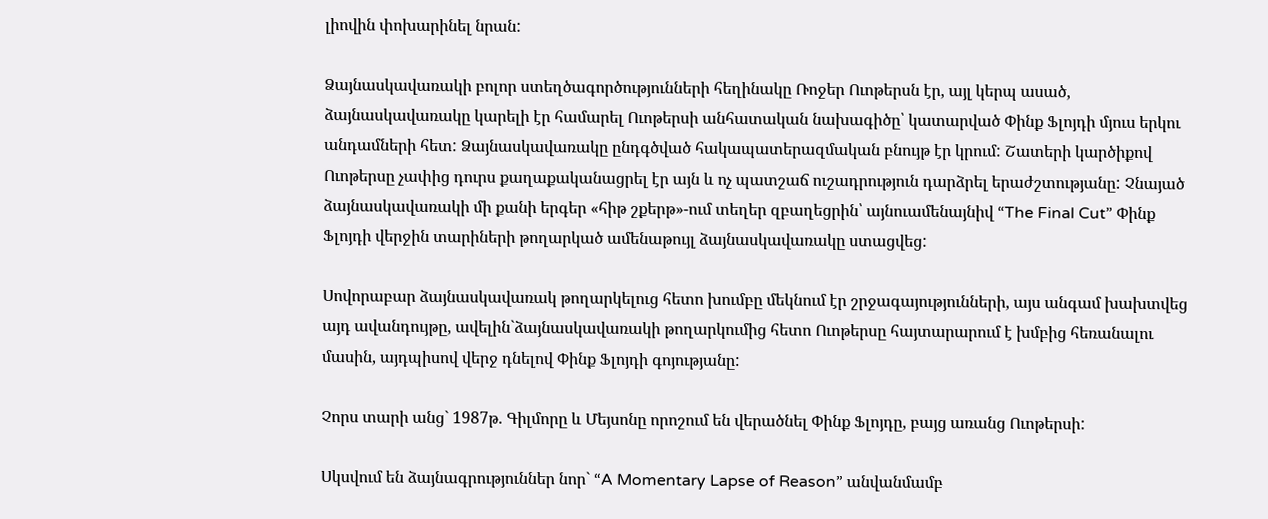լիովին փոխարինել նրան:

Ձայնասկավառակի բոլոր ստեղծագործությունների հեղինակը Ռոջեր Ուոթերսն էր, այլ կերպ ասած, ձայնասկավառակը կարելի էր համարել Ուոթերսի անհատական նախագիծը՝ կատարված Փինք Ֆլոյդի մյուս երկու անդամների հետ: Ձայնասկավառակը ընդգծված հակապատերազմական բնույթ էր կրում: Շատերի կարծիքով Ուոթերսը չափից դուրս քաղաքականացրել էր այն և ոչ պատշաճ ուշադրություն դարձրել երաժշտությանը: Չնայած ձայնասկավառակի մի քանի երգեր «հիթ շքերթ»-ում տեղեր զբաղեցրին՝ այնուամենայնիվ “The Final Cut” Փինք Ֆլոյդի վերջին տարիների թողարկած ամենաթույլ ձայնասկավառակը ստացվեց:

Սովորաբար ձայնասկավառակ թողարկելուց հետո խումբը մեկնում էր շրջագայությունների, այս անգամ խախտվեց այդ ավանդույթը, ավելին`ձայնասկավառակի թողարկումից հետո Ուոթերսը հայտարարում է խմբից հեռանալու մասին, այդպիսով վերջ դնելով Փինք Ֆլոյդի գոյությանը:

Չորս տարի անց` 1987թ. Գիլմորը և Մեյսոնը որոշում են վերածնել Փինք Ֆլոյդը, բայց առանց Ուոթերսի:

Սկսվում են ձայնագրություններ նոր` “A Momentary Lapse of Reason” անվանմամբ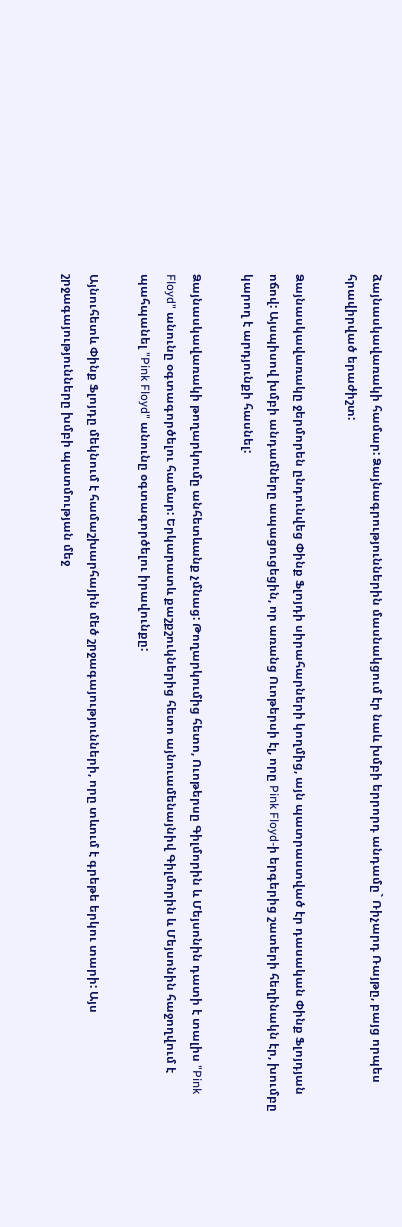ձայնասկավառակի համար: Ձայնագրություններին մասնակցում էր նաև խմբի երրորդ անդամը` Ռիչարդ Ռայթը, բայց որպես հրավիրված երաժիշտ:

Ձայնասկավառակը ջերմորեն ընդունվեց Փինք Ֆլոյդի սիրահարների կողմից, այն պատրաստված էր դասական Փինք Ֆլոյդյան ոճով: Այսպիսով խմբի անդամները ապացուցեցին, որ առանց Ուոթերսի էլ, որը Pink Floyd-ի երգերից շատերի հեղինակն էր, խումբը կարող է արդյունքի հասնել:

Ձայնասկավառակի թողարկումը անհետևանք չմնաց: Թողարկումից հետո, Ուոթերսը Գիլմորին և Մեյսոնին դատի է տալիս "Pink Floyd" անունը օգտագործելու համար: Երկարատև քաշքշուկներից հետո այնուամենայնիվ Գիլմորին և Մեյսոնին հաջողվում է պահպանել "Pink Floyd" անունը օգտագործելու իրավունքը:

Այնուհետև Փինք Ֆլոյդը մեկնում է համաշխարհային մեծ շրջագայությունների, որը տևում է գրեթե երկու տարի: Այս շրջագայությունները խմբի պատմության մեջ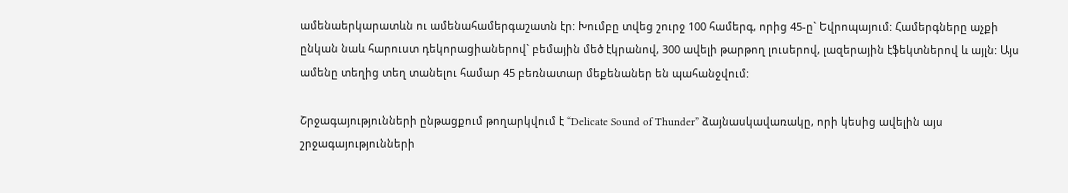ամենաերկարատևն ու ամենահամերգաշատն էր: Խումբը տվեց շուրջ 100 համերգ, որից 45-ը` Եվրոպայում: Համերգները աչքի ընկան նաև հարուստ դեկորացիաներով` բեմային մեծ էկրանով, 300 ավելի թարթող լուսերով, լազերային էֆեկտներով և այլն: Այս ամենը տեղից տեղ տանելու համար 45 բեռնատար մեքենաներ են պահանջվում:

Շրջագայությունների ընթացքում թողարկվում է “Delicate Sound of Thunder” ձայնասկավառակը, որի կեսից ավելին այս շրջագայությունների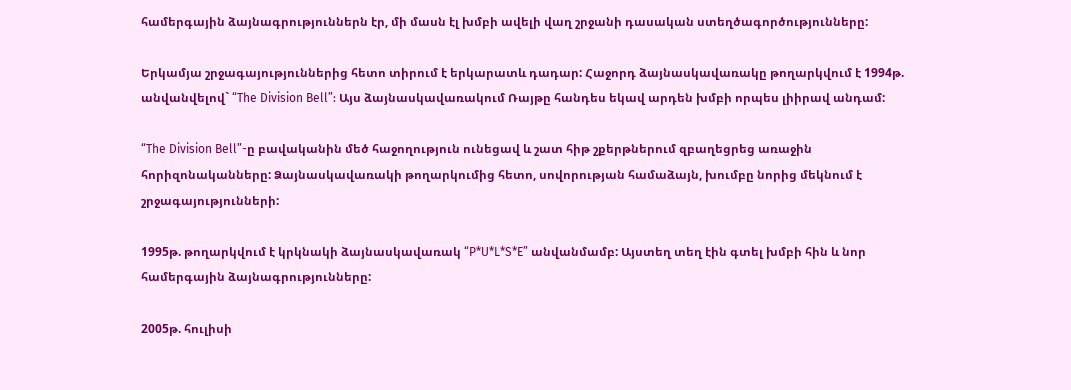համերգային ձայնագրություններն էր, մի մասն էլ խմբի ավելի վաղ շրջանի դասական ստեղծագործությունները:

Երկամյա շրջագայություններից հետո տիրում է երկարատև դադար: Հաջորդ ձայնասկավառակը թողարկվում է 1994թ. անվանվելով` “The Division Bell”: Այս ձայնասկավառակում Ռայթը հանդես եկավ արդեն խմբի որպես լիիրավ անդամ:

“The Division Bell”-ը բավականին մեծ հաջողություն ունեցավ և շատ հիթ շքերթներում զբաղեցրեց առաջին հորիզոնականները: Ձայնասկավառակի թողարկումից հետո, սովորության համաձայն, խումբը նորից մեկնում է շրջագայությունների:

1995թ. թողարկվում է կրկնակի ձայնասկավառակ “P*U*L*S*E” անվանմամբ: Այստեղ տեղ էին գտել խմբի հին և նոր համերգային ձայնագրությունները:

2005թ. հուլիսի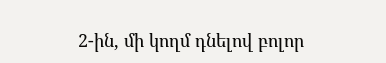2-ին, մի կողմ դնելով բոլոր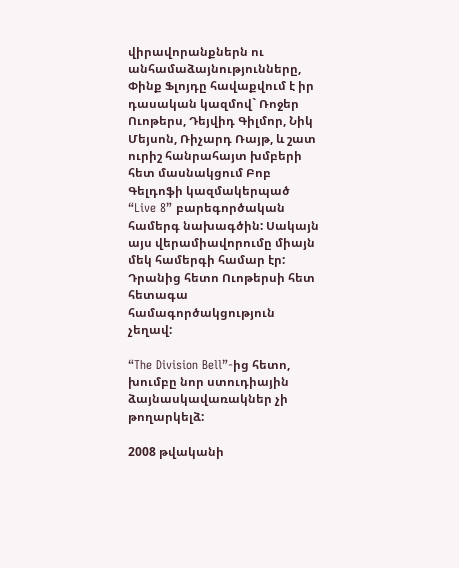վիրավորանքներն ու անհամաձայնությունները, Փինք Ֆլոյդը հավաքվում է իր դասական կազմով` Ռոջեր Ուոթերս, Դեյվիդ Գիլմոր, Նիկ Մեյսոն, Ռիչարդ Ռայթ, և շատ ուրիշ հանրահայտ խմբերի հետ մասնակցում Բոբ Գելդոֆի կազմակերպած “Live 8” բարեգործական համերգ նախագծին: Սակայն այս վերամիավորումը միայն մեկ համերգի համար էր: Դրանից հետո Ուոթերսի հետ հետագա համագործակցություն չեղավ:

“The Division Bell”-ից հետո, խումբը նոր ստուդիային ձայնասկավառակներ չի թողարկելձ:

2008 թվականի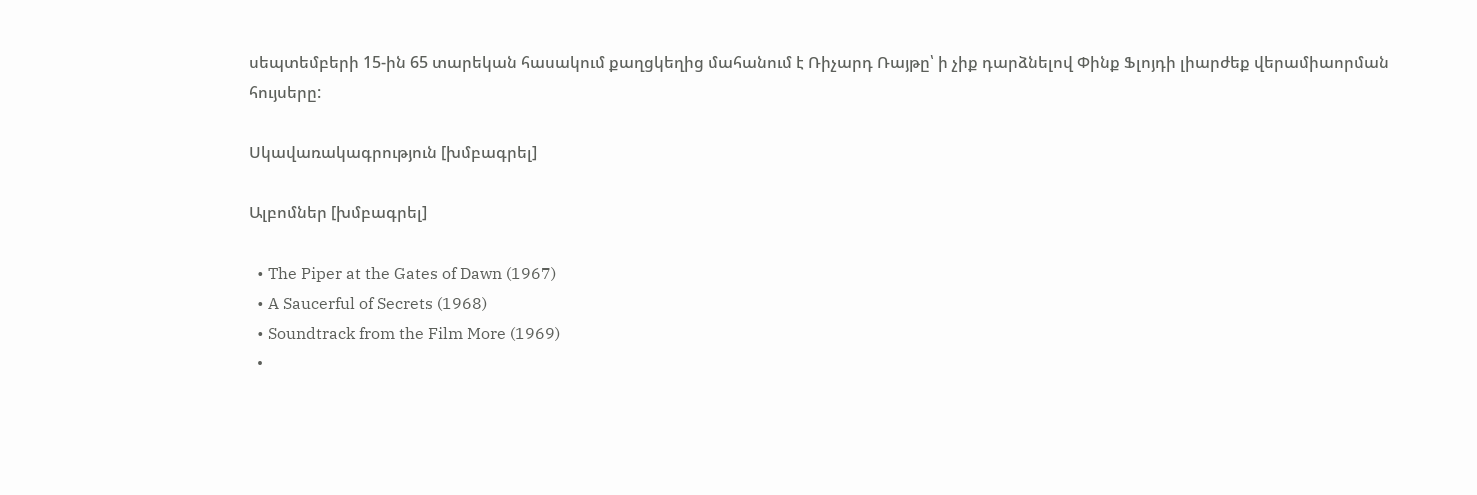սեպտեմբերի 15-ին 65 տարեկան հասակում քաղցկեղից մահանում է Ռիչարդ Ռայթը՝ ի չիք դարձնելով Փինք Ֆլոյդի լիարժեք վերամիաորման հույսերը:

Սկավառակագրություն [խմբագրել]

Ալբոմներ [խմբագրել]

  • The Piper at the Gates of Dawn (1967)
  • A Saucerful of Secrets (1968)
  • Soundtrack from the Film More (1969)
  •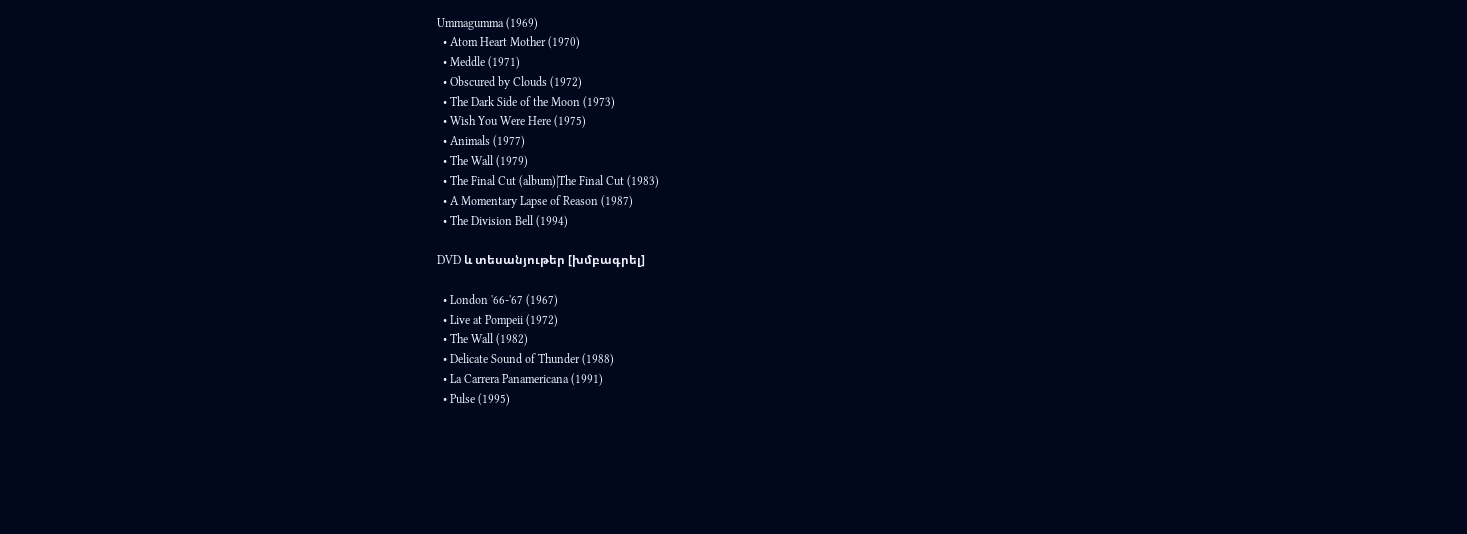Ummagumma (1969)
  • Atom Heart Mother (1970)
  • Meddle (1971)
  • Obscured by Clouds (1972)
  • The Dark Side of the Moon (1973)
  • Wish You Were Here (1975)
  • Animals (1977)
  • The Wall (1979)
  • The Final Cut (album)|The Final Cut (1983)
  • A Momentary Lapse of Reason (1987)
  • The Division Bell (1994)

DVD և տեսանյութեր [խմբագրել]

  • London '66-'67 (1967)
  • Live at Pompeii (1972)
  • The Wall (1982)
  • Delicate Sound of Thunder (1988)
  • La Carrera Panamericana (1991)
  • Pulse (1995)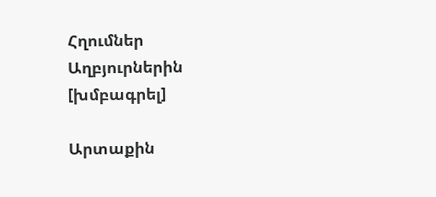Հղումներ Աղբյուրներին [խմբագրել]

Արտաքին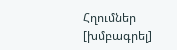Հղումներ [խմբագրել]